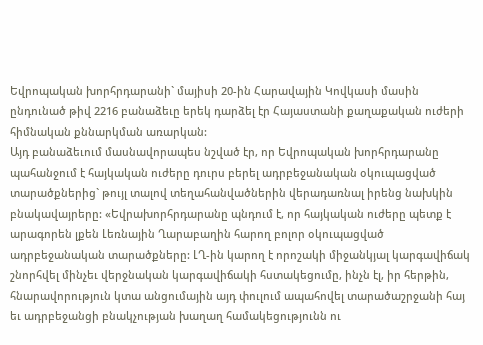Եվրոպական խորհրդարանի` մայիսի 20-ին Հարավային Կովկասի մասին ընդունած թիվ 2216 բանաձեւը երեկ դարձել էր Հայաստանի քաղաքական ուժերի հիմնական քննարկման առարկան:
Այդ բանաձեւում մասնավորապես նշված էր, որ Եվրոպական խորհրդարանը պահանջում է հայկական ուժերը դուրս բերել ադրբեջանական օկուպացված տարածքներից` թույլ տալով տեղահանվածներին վերադառնալ իրենց նախկին բնակավայրերը: «Եվրախորհրդարանը պնդում է, որ հայկական ուժերը պետք է արագորեն լքեն Լեռնային Ղարաբաղին հարող բոլոր օկուպացված ադրբեջանական տարածքները: ԼՂ-ին կարող է որոշակի միջանկյալ կարգավիճակ շնորհվել մինչեւ վերջնական կարգավիճակի հստակեցումը, ինչն էլ, իր հերթին, հնարավորություն կտա անցումային այդ փուլում ապահովել տարածաշրջանի հայ եւ ադրբեջանցի բնակչության խաղաղ համակեցությունն ու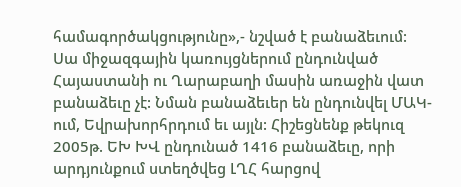համագործակցությունը»,- նշված է բանաձեւում:
Սա միջազգային կառույցներում ընդունված Հայաստանի ու Ղարաբաղի մասին առաջին վատ բանաձեւը չէ: Նման բանաձեւեր են ընդունվել ՄԱԿ-ում, Եվրախորհրդում եւ այլն: Հիշեցնենք թեկուզ 2005թ. ԵԽ ԽՎ ընդունած 1416 բանաձեւը, որի արդյունքում ստեղծվեց ԼՂՀ հարցով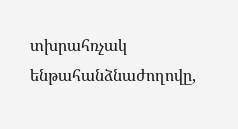տխրահռչակ ենթահանձնաժողովը,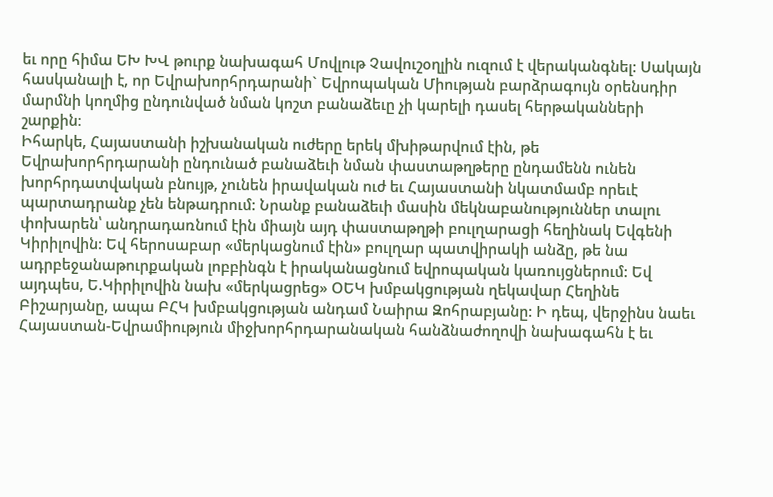եւ որը հիմա ԵԽ ԽՎ թուրք նախագահ Մովլութ Չավուշօղլին ուզում է վերականգնել: Սակայն հասկանալի է, որ Եվրախորհրդարանի` Եվրոպական Միության բարձրագույն օրենսդիր մարմնի կողմից ընդունված նման կոշտ բանաձեւը չի կարելի դասել հերթականների շարքին։
Իհարկե, Հայաստանի իշխանական ուժերը երեկ մխիթարվում էին, թե Եվրախորհրդարանի ընդունած բանաձեւի նման փաստաթղթերը ընդամենն ունեն խորհրդատվական բնույթ, չունեն իրավական ուժ եւ Հայաստանի նկատմամբ որեւէ պարտադրանք չեն ենթադրում: Նրանք բանաձեւի մասին մեկնաբանություններ տալու փոխարեն՝ անդրադառնում էին միայն այդ փաստաթղթի բուլղարացի հեղինակ Եվգենի Կիրիլովին: Եվ հերոսաբար «մերկացնում էին» բուլղար պատվիրակի անձը, թե նա ադրբեջանաթուրքական լոբբինգն է իրականացնում եվրոպական կառույցներում: Եվ այդպես, Ե.Կիրիլովին նախ «մերկացրեց» ՕԵԿ խմբակցության ղեկավար Հեղինե Բիշարյանը, ապա ԲՀԿ խմբակցության անդամ Նաիրա Զոհրաբյանը: Ի դեպ, վերջինս նաեւ Հայաստան-Եվրամիություն միջխորհրդարանական հանձնաժողովի նախագահն է եւ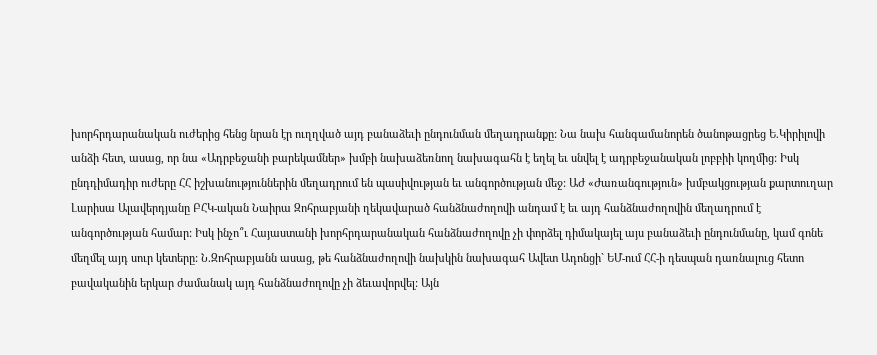խորհրդարանական ուժերից հենց նրան էր ուղղված այդ բանաձեւի ընդունման մեղադրանքը: Նա նախ հանգամանորեն ծանոթացրեց Ե.Կիրիլովի անձի հետ, ասաց, որ նա «Ադրբեջանի բարեկամներ» խմբի նախաձեռնող նախագահն է եղել եւ սնվել է ադրբեջանական լոբբիի կողմից: Իսկ ընդդիմադիր ուժերը ՀՀ իշխանություններին մեղադրում են պասիվության եւ անգործության մեջ: ԱԺ «Ժառանգություն» խմբակցության քարտուղար Լարիսա Ալավերդյանը ԲՀԿ-ական Նաիրա Զոհրաբյանի ղեկավարած հանձնաժողովի անդամ է եւ այդ հանձնաժողովին մեղադրում է անգործության համար: Իսկ ինչո՞ւ Հայաստանի խորհրդարանական հանձնաժողովը չի փորձել դիմակայել այս բանաձեւի ընդունմանը, կամ գոնե մեղմել այդ սուր կետերը: Ն.Զոհրաբյանն ասաց, թե հանձնաժողովի նախկին նախագահ Ավետ Ադոնցի` ԵՄ-ում ՀՀ-ի դեսպան դառնալուց հետո բավականին երկար ժամանակ այդ հանձնաժողովը չի ձեւավորվել: Այն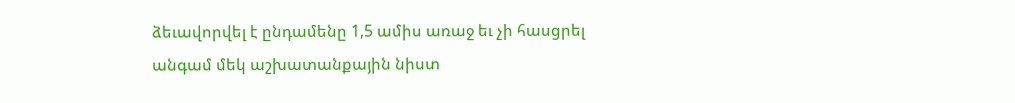ձեւավորվել է ընդամենը 1,5 ամիս առաջ եւ չի հասցրել անգամ մեկ աշխատանքային նիստ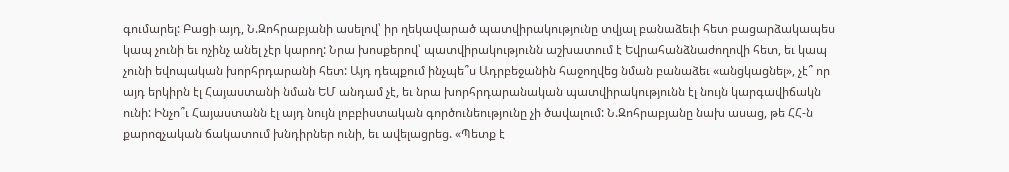գումարել: Բացի այդ, Ն.Զոհրաբյանի ասելով՝ իր ղեկավարած պատվիրակությունը տվյալ բանաձեւի հետ բացարձակապես կապ չունի եւ ոչինչ անել չէր կարող: Նրա խոսքերով՝ պատվիրակությունն աշխատում է Եվրահանձնաժողովի հետ, եւ կապ չունի եվոպական խորհրդարանի հետ: Այդ դեպքում ինչպե՞ս Ադրբեջանին հաջողվեց նման բանաձեւ «անցկացնել», չէ՞ որ այդ երկիրն էլ Հայաստանի նման ԵՄ անդամ չէ, եւ նրա խորհրդարանական պատվիրակությունն էլ նույն կարգավիճակն ունի: Ինչո՞ւ Հայաստանն էլ այդ նույն լոբբիստական գործունեությունը չի ծավալում: Ն.Զոհրաբյանը նախ ասաց, թե ՀՀ-ն քարոզչական ճակատում խնդիրներ ունի, եւ ավելացրեց. «Պետք է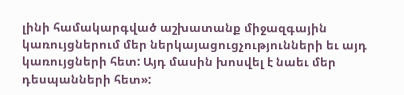լինի համակարգված աշխատանք միջազգային կառույցներում մեր ներկայացուցչությունների եւ այդ կառույցների հետ: Այդ մասին խոսվել է նաեւ մեր դեսպանների հետ»: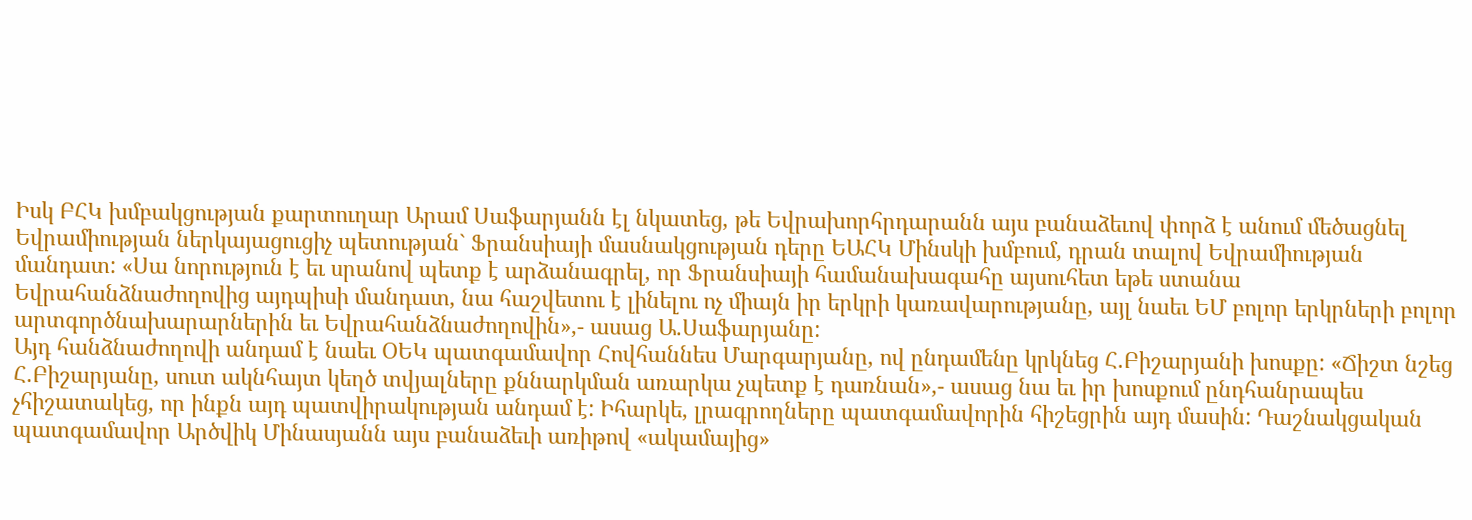Իսկ ԲՀԿ խմբակցության քարտուղար Արամ Սաֆարյանն էլ նկատեց, թե Եվրախորհրդարանն այս բանաձեւով փորձ է անում մեծացնել Եվրամիության ներկայացուցիչ պետության` Ֆրանսիայի մասնակցության դերը ԵԱՀԿ Մինսկի խմբում, դրան տալով Եվրամիության մանդատ: «Սա նորություն է եւ սրանով պետք է արձանագրել, որ Ֆրանսիայի համանախագահը այսուհետ եթե ստանա Եվրահանձնաժողովից այդպիսի մանդատ, նա հաշվետու է լինելու ոչ միայն իր երկրի կառավարությանը, այլ նաեւ ԵՄ բոլոր երկրների բոլոր արտգործնախարարներին եւ Եվրահանձնաժողովին»,- ասաց Ա.Սաֆարյանը:
Այդ հանձնաժողովի անդամ է նաեւ ՕԵԿ պատգամավոր Հովհաննես Մարգարյանը, ով ընդամենը կրկնեց Հ.Բիշարյանի խոսքը: «Ճիշտ նշեց Հ.Բիշարյանը, սուտ ակնհայտ կեղծ տվյալները քննարկման առարկա չպետք է դառնան»,- ասաց նա եւ իր խոսքում ընդհանրապես չհիշատակեց, որ ինքն այդ պատվիրակության անդամ է: Իհարկե, լրագրողները պատգամավորին հիշեցրին այդ մասին: Դաշնակցական պատգամավոր Արծվիկ Մինասյանն այս բանաձեւի առիթով «ակամայից»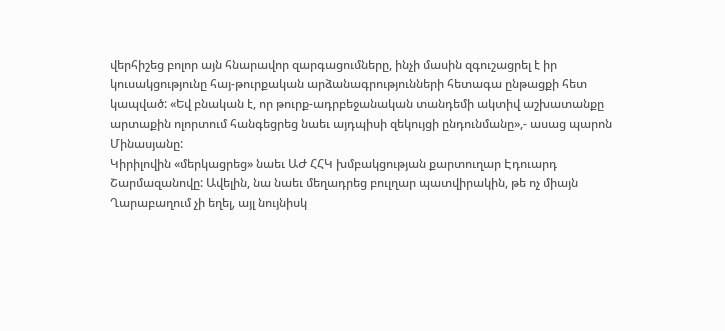վերհիշեց բոլոր այն հնարավոր զարգացումները, ինչի մասին զգուշացրել է իր կուսակցությունը հայ-թուրքական արձանագրությունների հետագա ընթացքի հետ կապված: «Եվ բնական է, որ թուրք-ադրբեջանական տանդեմի ակտիվ աշխատանքը արտաքին ոլորտում հանգեցրեց նաեւ այդպիսի զեկույցի ընդունմանը»,- ասաց պարոն Մինասյանը:
Կիրիլովին «մերկացրեց» նաեւ ԱԺ ՀՀԿ խմբակցության քարտուղար Էդուարդ Շարմազանովը: Ավելին, նա նաեւ մեղադրեց բուլղար պատվիրակին, թե ոչ միայն Ղարաբաղում չի եղել, այլ նույնիսկ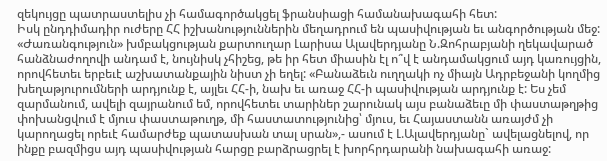զեկույցը պատրաստելիս չի համագործակցել ֆրանսիացի համանախագահի հետ:
Իսկ ընդդիմադիր ուժերը ՀՀ իշխանություններին մեղադրում են պասիվության եւ անգործության մեջ: «Ժառանգություն» խմբակցության քարտուղար Լարիսա Ալավերդյանը Ն.Զոհրաբյանի ղեկավարած հանձնաժողովի անդամ է, նույնիսկ չհիշեց, թե իր հետ միասին էլ ո՞վ է անդամակցում այդ կառույցին, որովհետեւ երբեւէ աշխատանքային նիստ չի եղել: «Բանաձեւն ուղղակի ոչ միայն Ադրբեջանի կողմից խեղաթյուրումների արդյունք է, այլեւ ՀՀ-ի, նախ եւ առաջ ՀՀ-ի պասիվության արդյունք է: Ես չեմ զարմանում, ավելի զայրանում եմ, որովհետեւ տարիներ շարունակ այս բանաձեւը մի փաստաթղթից փոխանցվում է մյուս փաստաթուղթ, մի հաստատությունից՝ մյուս, եւ Հայաստանն առայժմ չի կարողացել որեւէ համարժեք պատասխան տալ սրան»,- ասում է Լ.Ալավերդյանը` ավելացնելով, որ ինքը բազմիցս այդ պասիվության հարցը բարձրացրել է խորհրդարանի նախագահի առաջ: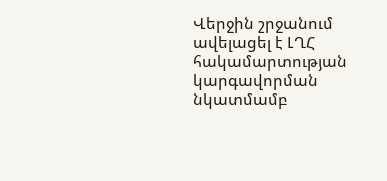Վերջին շրջանում ավելացել է ԼՂՀ հակամարտության կարգավորման նկատմամբ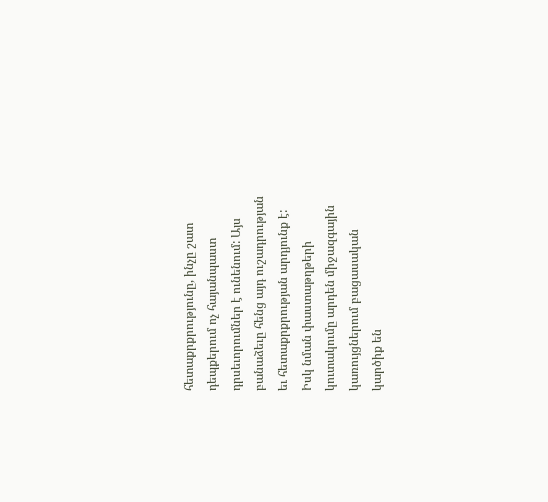հետաքրքրությունը, ինչը շատ դեպքերում ոչ հայանպաստ դրսեւորումներ է ունենում: Այս բանաձեւը հենց այդ ուշադրության եւ հետաքրքրության արդյունք է: Իսկ նման փաստաթղթերի կուտակումը արդեն միջազգային կառույցներում բացասական կարծիք են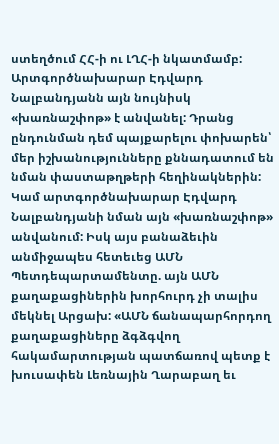ստեղծում ՀՀ-ի ու ԼՂՀ-ի նկատմամբ: Արտգործնախարար Էդվարդ Նալբանդյանն այն նույնիսկ «խառնաշփոթ» է անվանել: Դրանց ընդունման դեմ պայքարելու փոխարեն՝ մեր իշխանությունները քննադատում են նման փաստաթղթերի հեղինակներին: Կամ արտգործնախարար Էդվարդ Նալբանդյանի նման այն «խառնաշփոթ» անվանում: Իսկ այս բանաձեւին անմիջապես հետեւեց ԱՄՆ Պետդեպարտամենտը. այն ԱՄՆ քաղաքացիներին խորհուրդ չի տալիս մեկնել Արցախ: «ԱՄՆ ճանապարհորդող քաղաքացիները ձգձգվող հակամարտության պատճառով պետք է խուսափեն Լեռնային Ղարաբաղ եւ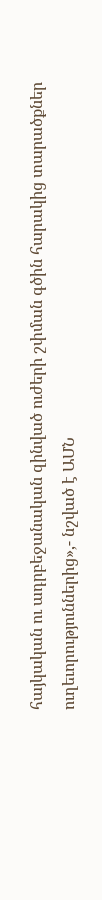հայկական ու ադրբեջանական զինված ուժերի շփման գծին հարակից տարածքներ ուղեւորություններից»,- նշված է ԱՄՆ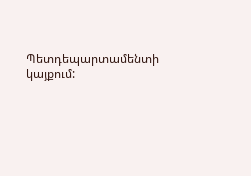Պետդեպարտամենտի կայքում: